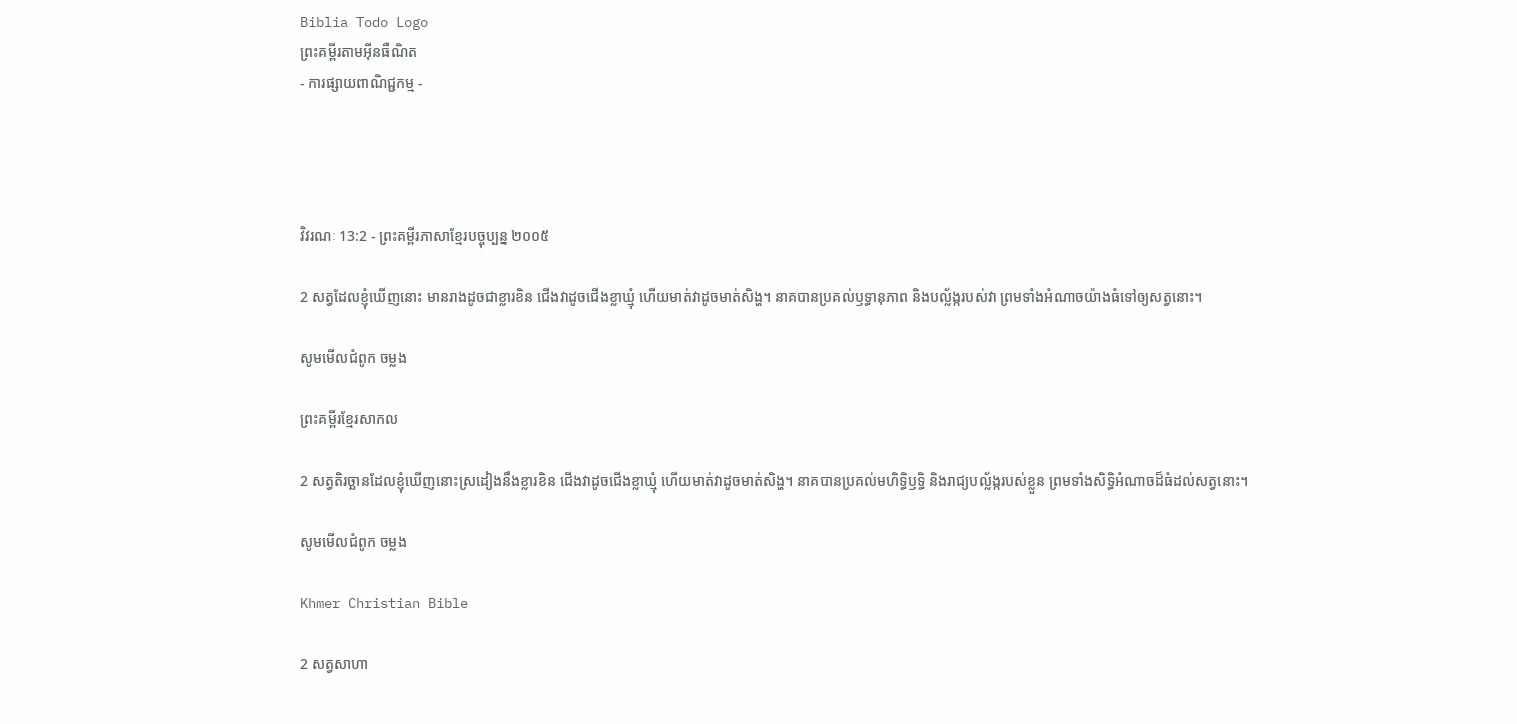Biblia Todo Logo
ព្រះគម្ពីរតាមអ៊ីនធឺណិត
- ការផ្សាយពាណិជ្ជកម្ម -




វិវរណៈ 13:2 - ព្រះគម្ពីរភាសាខ្មែរបច្ចុប្បន្ន ២០០៥

2 សត្វដែលខ្ញុំឃើញនោះ មានរាងដូចជាខ្លារខិន ជើងវាដូចជើងខ្លា‌ឃ្មុំ ហើយមាត់វាដូចមាត់សិង្ហ។ នាគបានប្រគល់ឫទ្ធា‌នុភាព និងបល្ល័ង្ករបស់វា ព្រមទាំងអំណាចយ៉ាងធំទៅឲ្យសត្វនោះ។

សូមមើលជំពូក ចម្លង

ព្រះគម្ពីរខ្មែរសាកល

2 សត្វតិរច្ឆានដែលខ្ញុំឃើញនោះស្រដៀងនឹងខ្លារខិន ជើងវាដូចជើងខ្លាឃ្មុំ ហើយមាត់វាដូចមាត់សិង្ហ។ នាគបានប្រគល់មហិទ្ធិឫទ្ធិ និងរាជ្យបល្ល័ង្ករបស់ខ្លួន ព្រមទាំងសិទ្ធិអំណាចដ៏ធំដល់សត្វនោះ។

សូមមើលជំពូក ចម្លង

Khmer Christian Bible

2 សត្វសាហា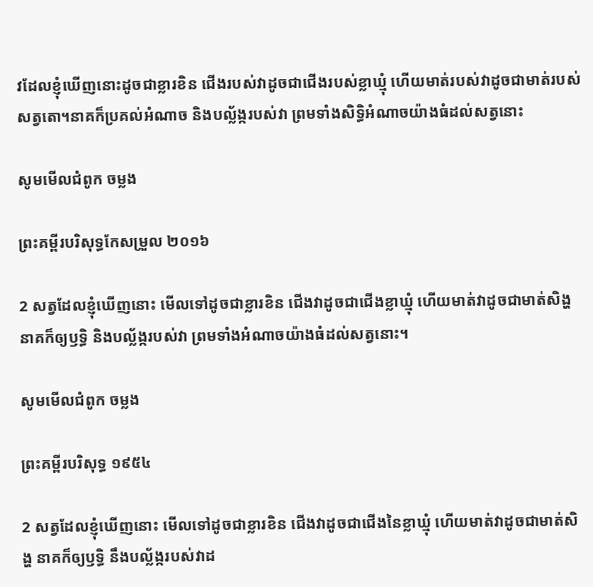វដែលខ្ញុំឃើញនោះដូចជាខ្លារខិន ជើងរបស់វាដូចជាជើងរបស់ខ្លាឃ្មុំ ហើយមាត់របស់វាដូចជាមាត់របស់សត្វតោ។នាគក៏ប្រគល់អំណាច និងបល្ល័ង្ករបស់វា ព្រមទាំងសិទ្ធិអំណាចយ៉ាងធំដល់សត្វនោះ

សូមមើលជំពូក ចម្លង

ព្រះគម្ពីរបរិសុទ្ធកែសម្រួល ២០១៦

2 សត្វដែលខ្ញុំឃើញនោះ មើលទៅដូចជាខ្លារខិន ជើងវាដូចជាជើងខ្លាឃ្មុំ ហើយមាត់វាដូចជាមាត់សិង្ហ នាគក៏ឲ្យឫទ្ធិ និងបល្ល័ង្ករបស់វា ព្រមទាំងអំណាចយ៉ាងធំដល់សត្វនោះ។

សូមមើលជំពូក ចម្លង

ព្រះគម្ពីរបរិសុទ្ធ ១៩៥៤

2 សត្វដែលខ្ញុំឃើញនោះ មើលទៅដូចជាខ្លារខិន ជើងវាដូចជាជើងនៃខ្លា‌ឃ្មុំ ហើយមាត់វាដូចជាមាត់សិង្ហ នាគក៏ឲ្យឫទ្ធិ នឹងបល្ល័ង្ករបស់វាដ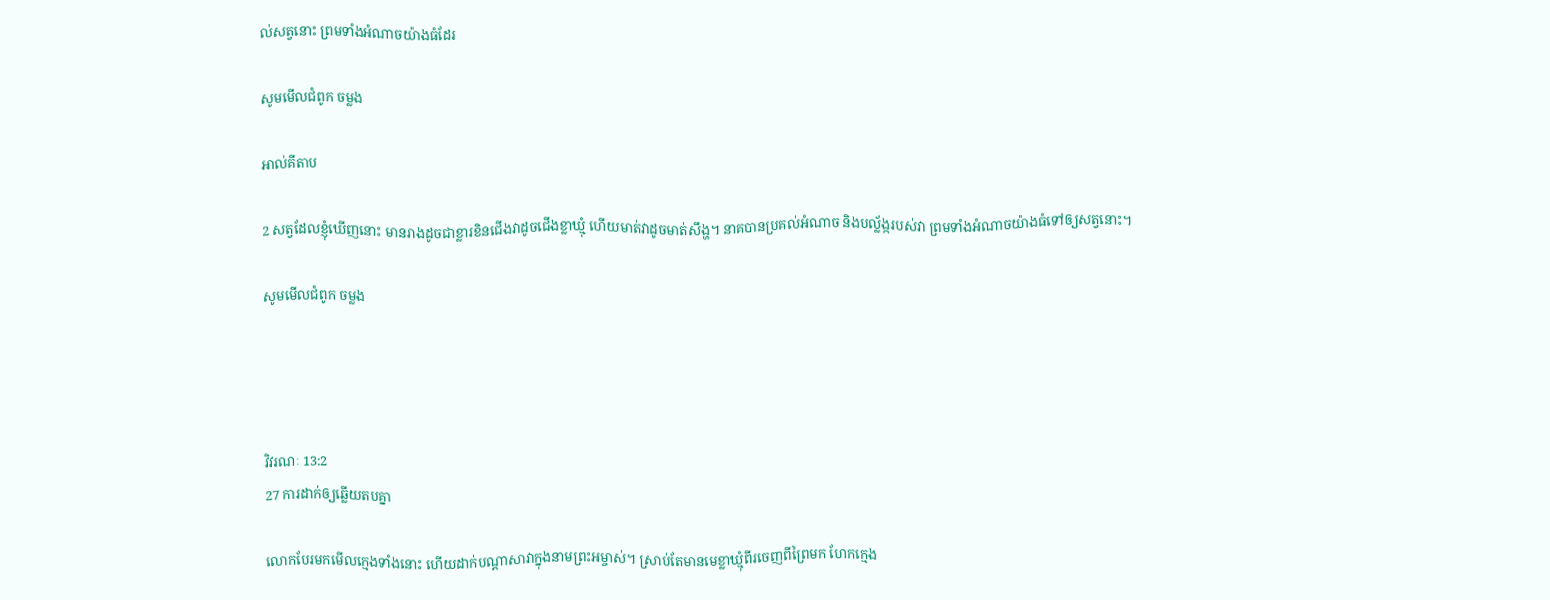ល់សត្វនោះ ព្រមទាំងអំណាចយ៉ាងធំដែរ

សូមមើលជំពូក ចម្លង

អាល់គីតាប

2 សត្វដែលខ្ញុំឃើញនោះ មានរាងដូចជាខ្លារខិនជើងវាដូចជើងខ្លាឃ្មុំ ហើយមាត់វាដូចមាត់សឹង្ហ។ នាគបានប្រគល់អំណាច និងបល្ល័ង្ករបស់វា ព្រមទាំងអំណាចយ៉ាងធំទៅឲ្យសត្វនោះ។

សូមមើលជំពូក ចម្លង




វិវរណៈ 13:2
27 ការដាក់ឲ្យឆ្លើយតបគ្នា

លោកបែរមកមើលក្មេងទាំងនោះ ហើយដាក់បណ្ដាសាវាក្នុងនាមព្រះ‌អម្ចាស់។ ស្រាប់តែមានមេខ្លា‌ឃ្មុំពីរចេញពីព្រៃមក ហែកក្មេង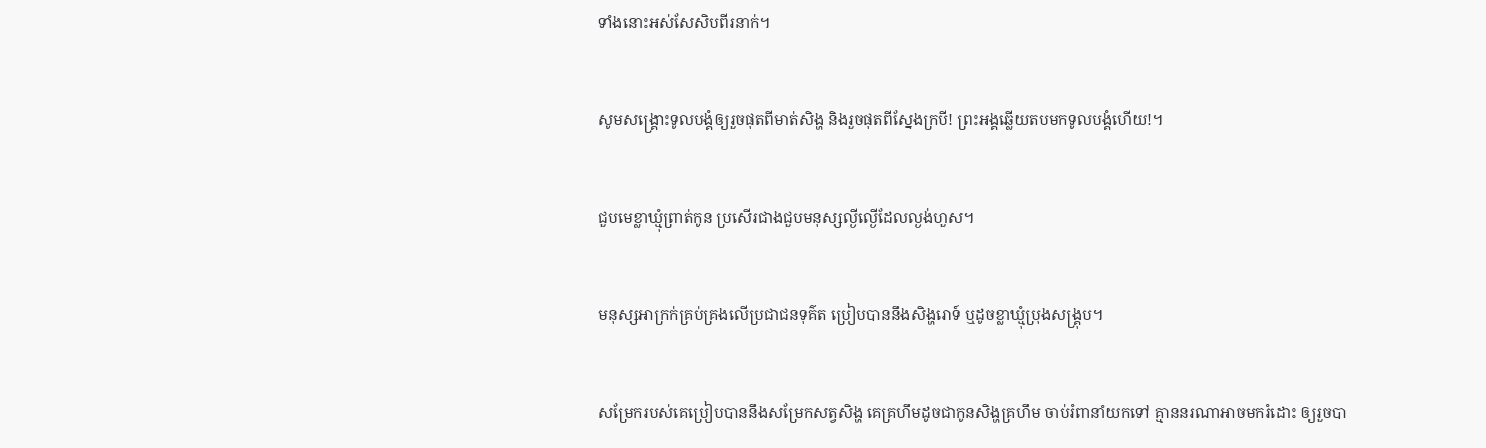ទាំងនោះអស់សែ‌សិបពីរនាក់។


សូមសង្គ្រោះទូលបង្គំឲ្យរួចផុតពីមាត់សិង្ហ និងរួចផុតពីស្នែងក្របី! ព្រះអង្គឆ្លើយតបមកទូលបង្គំហើយ!។


ជួបមេខ្លា‌ឃ្មុំព្រាត់កូន ប្រសើរជាងជួបមនុស្សល្ងី‌ល្ងើដែលល្ងង់ហួស។


មនុស្សអាក្រក់គ្រប់‌គ្រងលើប្រជា‌ជនទុគ៌ត ប្រៀបបាននឹងសិង្ហរោទ៍ ឬដូចខ្លា‌ឃ្មុំប្រុងសង្គ្រុប។


សម្រែករបស់គេប្រៀបបាននឹងសម្រែកសត្វសិង្ហ គេគ្រហឹមដូចជាកូនសិង្ហគ្រហឹម ចាប់រំពានាំយកទៅ គ្មាននរណាអាចមករំដោះ ឲ្យរួចបា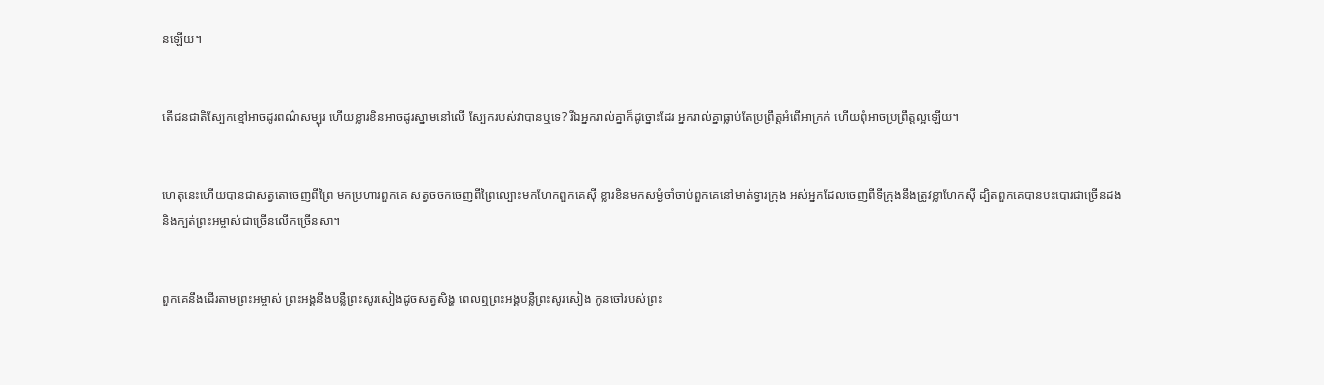នឡើយ។


តើជន‌ជាតិស្បែកខ្មៅអាចដូរពណ៌សម្បុរ ហើយខ្លា‌រខិនអាចដូរស្នាមនៅលើ ស្បែករបស់វាបានឬទេ? រីឯអ្នករាល់គ្នាក៏ដូច្នោះដែរ អ្នករាល់គ្នាធ្លាប់តែប្រព្រឹត្តអំពើអាក្រក់ ហើយពុំអាចប្រព្រឹត្តល្អឡើយ។


ហេតុនេះហើយបានជាសត្វតោចេញពីព្រៃ មកប្រហារពួកគេ សត្វចចកចេញពីព្រៃល្បោះមកហែកពួកគេស៊ី ខ្លារខិនមកសម្ងំចាំចាប់ពួកគេនៅមាត់ទ្វារក្រុង អស់អ្នកដែលចេញពីទីក្រុងនឹងត្រូវខ្លាហែកស៊ី ដ្បិតពួកគេបានបះ‌បោរជាច្រើនដង និងក្បត់ព្រះ‌អម្ចាស់ជាច្រើនលើកច្រើនសា។


ពួកគេនឹងដើរតាមព្រះ‌អម្ចាស់ ព្រះអង្គនឹងបន្លឺព្រះ‌សូរសៀងដូចសត្វសិង្ហ ពេលឮព្រះអង្គបន្លឺព្រះ‌សូរសៀង កូនចៅរបស់ព្រះ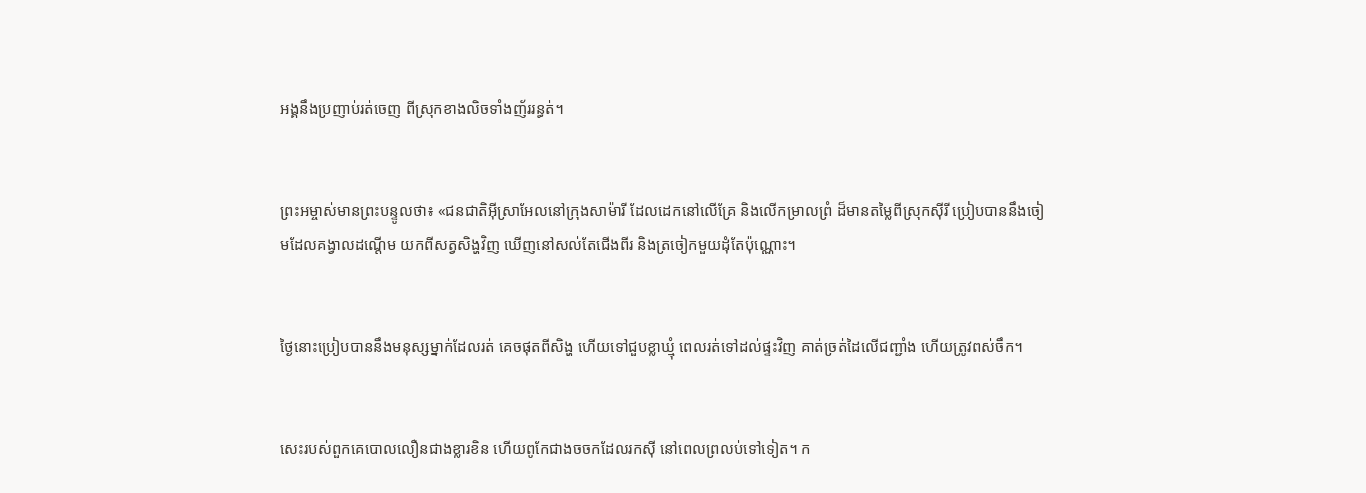អង្គនឹងប្រញាប់រត់ចេញ ពីស្រុកខាងលិចទាំងញ័ររន្ធត់។


ព្រះ‌អម្ចាស់មានព្រះ‌បន្ទូលថា៖ «ជន‌ជាតិអ៊ីស្រា‌អែលនៅក្រុងសាម៉ារី ដែលដេកនៅលើគ្រែ និងលើកម្រាលព្រំ ដ៏មានតម្លៃពីស្រុកស៊ីរី ប្រៀបបាននឹងចៀមដែលគង្វាលដណ្ដើម យកពីសត្វសិង្ហវិញ ឃើញនៅសល់តែជើងពីរ និងត្រចៀកមួយដុំតែប៉ុណ្ណោះ។


ថ្ងៃនោះប្រៀបបាននឹងមនុស្សម្នាក់ដែលរត់ គេចផុតពីសិង្ហ ហើយទៅជួបខ្លា‌ឃ្មុំ ពេលរត់ទៅដល់ផ្ទះវិញ គាត់ច្រត់ដៃលើជញ្ជាំង ហើយត្រូវពស់ចឹក។


សេះរបស់ពួកគេបោលលឿនជាងខ្លារខិន ហើយពូកែជាងចចកដែលរកស៊ី នៅពេលព្រលប់ទៅទៀត។ ក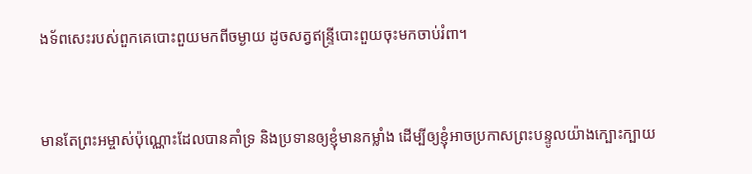ង‌ទ័ពសេះរបស់ពួកគេបោះ‌ពួយមកពីចម្ងាយ ដូចសត្វឥន្ទ្រីបោះ‌ពួយចុះមកចាប់រំពា។


មានតែព្រះ‌អម្ចាស់ប៉ុណ្ណោះដែលបានគាំទ្រ និងប្រទានឲ្យខ្ញុំមានកម្លាំង ដើម្បីឲ្យខ្ញុំអាចប្រកាសព្រះ‌បន្ទូលយ៉ាងក្បោះ‌ក្បាយ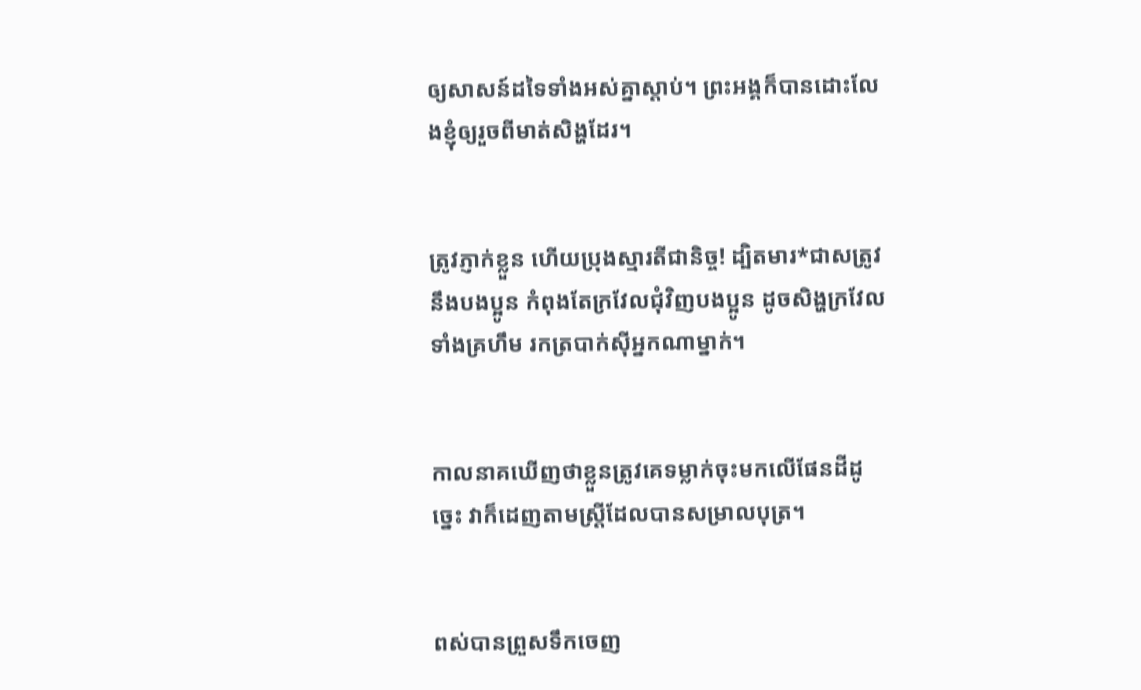ឲ្យសាសន៍ដទៃទាំងអស់គ្នាស្ដាប់។ ព្រះអង្គក៏បានដោះលែងខ្ញុំឲ្យរួចពីមាត់សិង្ហដែរ។


ត្រូវភ្ញាក់ខ្លួន ហើយប្រុងស្មារតីជានិច្ច! ដ្បិតមារ*ជាសត្រូវនឹងបងប្អូន កំពុងតែក្រវែលជុំ‌វិញបងប្អូន ដូចសិង្ហក្រវែល ទាំងគ្រហឹម រកត្របាក់ស៊ីអ្នកណាម្នាក់។


កាលនាគឃើញថាខ្លួនត្រូវគេទម្លាក់ចុះមកលើផែនដីដូច្នេះ វាក៏ដេញតាមស្ត្រីដែលបានសម្រាលបុត្រ។


ពស់បានព្រួសទឹកចេញ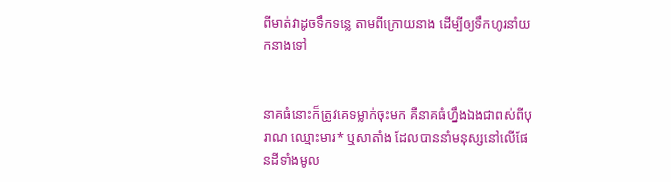ពីមាត់វាដូចទឹកទន្លេ តាមពីក្រោយនាង ដើម្បីឲ្យទឹកហូរនាំយកនាងទៅ


នាគធំនោះក៏ត្រូវគេទម្លាក់ចុះមក គឺនាគធំហ្នឹងឯងជាពស់ពីបុរាណ ឈ្មោះមារ* ឬសាតាំង ដែលបាននាំមនុស្សនៅលើផែនដីទាំងមូល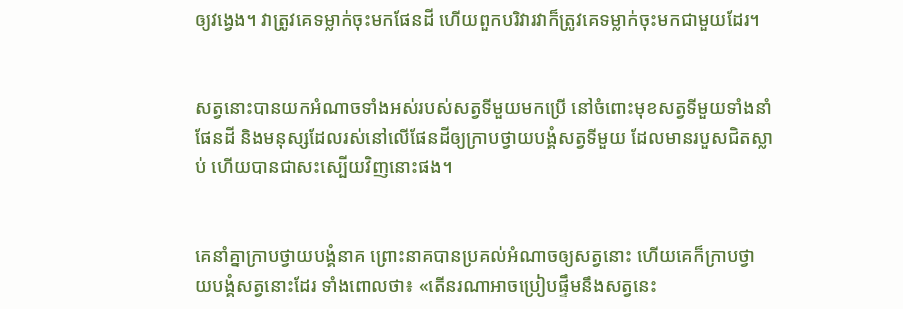ឲ្យវង្វេង។ វាត្រូវគេទម្លាក់ចុះមកផែនដី ហើយពួកបរិវារវាក៏ត្រូវគេទម្លាក់ចុះមកជាមួយដែរ។


សត្វនោះបានយកអំណាចទាំងអស់របស់សត្វទីមួយមកប្រើ នៅចំពោះមុខសត្វទីមួយទាំងនាំផែនដី និងមនុស្សដែលរស់នៅលើផែនដីឲ្យក្រាបថ្វាយ‌បង្គំសត្វទីមួយ ដែលមានរបួសជិតស្លាប់ ហើយបានជាសះ‌ស្បើយវិញនោះផង។


គេនាំគ្នាក្រាបថ្វាយ‌បង្គំនាគ ព្រោះនាគបានប្រគល់អំណាចឲ្យសត្វនោះ ហើយគេក៏ក្រាបថ្វាយ‌បង្គំសត្វនោះដែរ ទាំងពោលថា៖ «តើនរណាអាចប្រៀបផ្ទឹមនឹងសត្វនេះ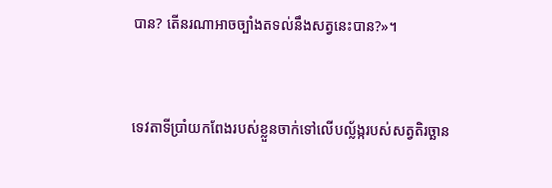បាន? តើនរណាអាចច្បាំងតទល់នឹងសត្វនេះបាន?»។


ទេវតាទីប្រាំយកពែងរបស់ខ្លួនចាក់ទៅលើបល្ល័ង្ករបស់សត្វតិរច្ឆាន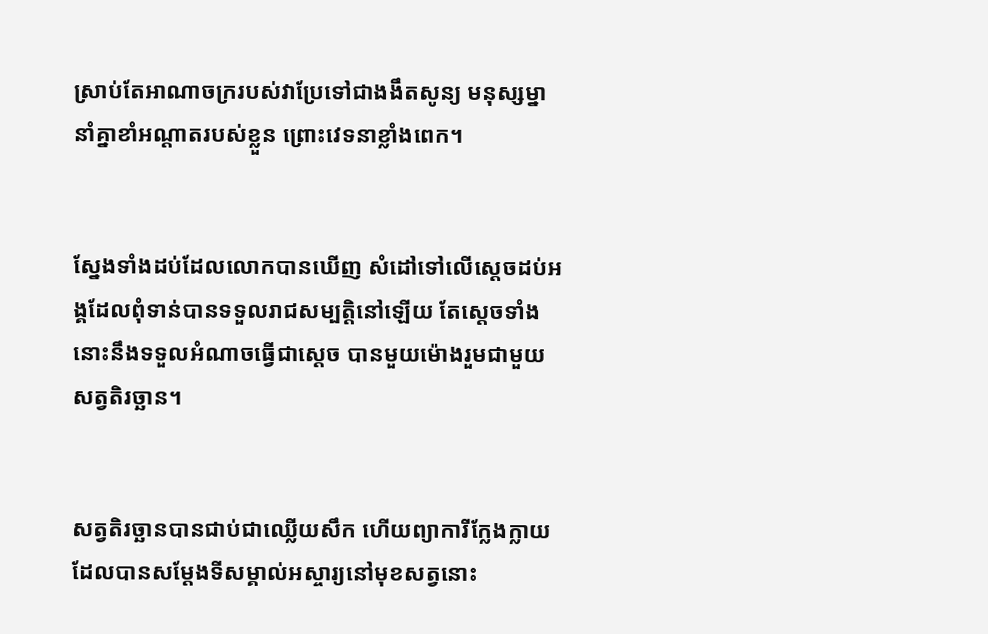ស្រាប់តែអាណា‌ចក្ររបស់វាប្រែទៅជាងងឹតសូន្យ មនុស្ស‌ម្នានាំគ្នាខាំអណ្ដាតរបស់ខ្លួន ព្រោះវេទនាខ្លាំងពេក។


ស្នែងទាំងដប់ដែលលោកបានឃើញ សំដៅទៅលើស្ដេចដប់អង្គដែលពុំទាន់បានទទួលរាជសម្បត្តិនៅឡើយ តែស្ដេចទាំងនោះនឹងទទួលអំណាចធ្វើជាស្ដេច បានមួយម៉ោងរួមជាមួយសត្វតិរច្ឆាន។


សត្វតិរច្ឆានបានជាប់ជាឈ្លើយសឹក ហើយព្យាការីក្លែង‌ក្លាយដែលបានសម្តែងទីសម្គាល់អស្ចារ្យនៅមុខសត្វនោះ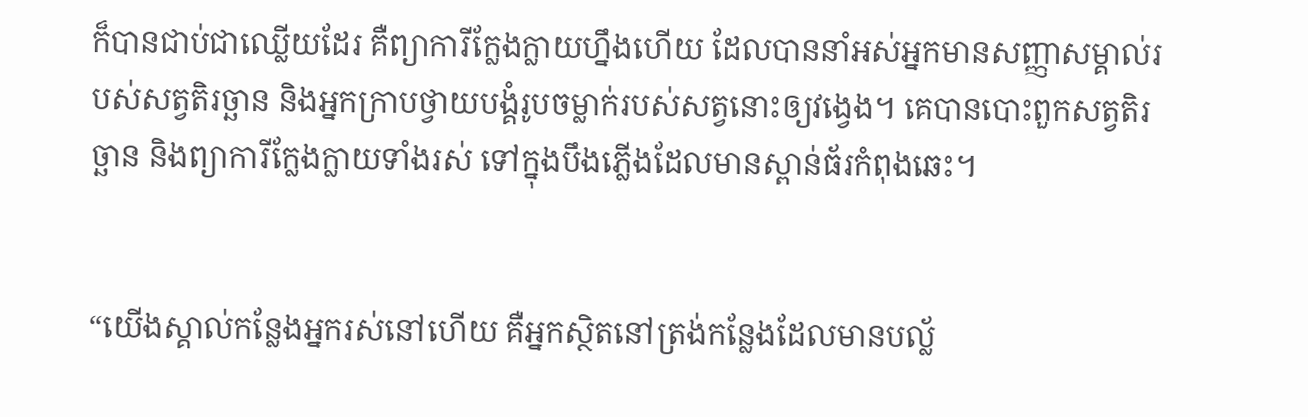ក៏បានជាប់ជាឈ្លើយដែរ គឺព្យាការីក្លែង‌ក្លាយហ្នឹងហើយ ដែលបាននាំអស់អ្នកមានសញ្ញាសម្គាល់របស់សត្វតិរច្ឆាន និងអ្នកក្រាបថ្វាយ‌បង្គំរូបចម្លាក់របស់សត្វនោះឲ្យវង្វេង។ គេបានបោះពួកសត្វតិរច្ឆាន និងព្យាការីក្លែង‌ក្លាយទាំងរស់ ទៅក្នុងបឹងភ្លើងដែលមានស្ពាន់ធ័រកំពុងឆេះ។


“យើងស្គាល់កន្លែងអ្នករស់នៅហើយ គឺអ្នកស្ថិតនៅត្រង់កន្លែងដែលមានបល្ល័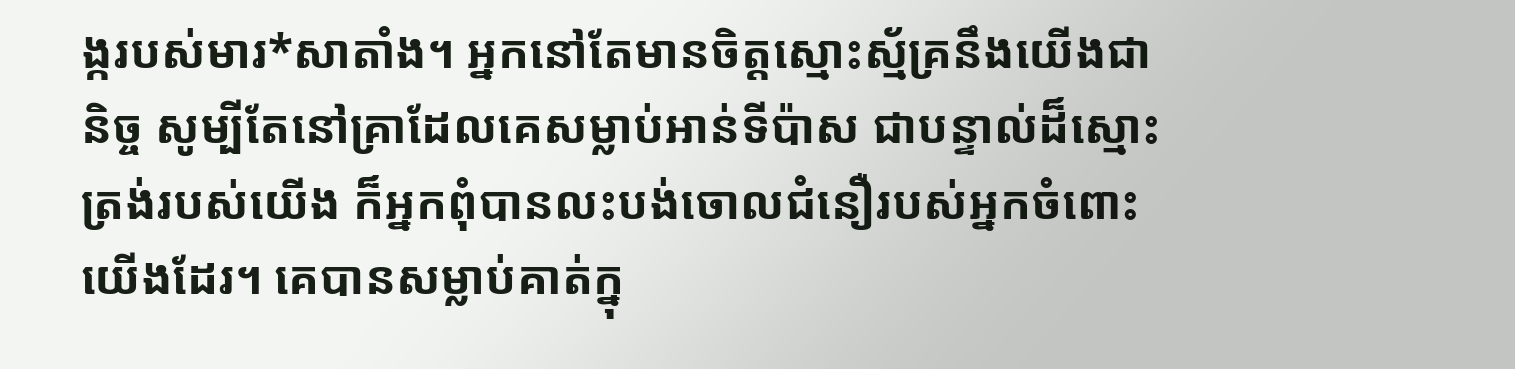ង្ករបស់មារ*សាតាំង។ អ្នកនៅតែមានចិត្តស្មោះ‌ស្ម័គ្រនឹងយើងជានិច្ច សូម្បីតែនៅគ្រាដែលគេសម្លាប់អាន់ទី‌ប៉ាស ជាបន្ទាល់ដ៏ស្មោះត្រង់របស់យើង ក៏អ្នកពុំបានលះ‌បង់ចោលជំនឿរបស់អ្នកចំពោះយើងដែរ។ គេបានសម្លាប់គាត់ក្នុ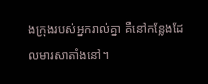ងក្រុងរបស់អ្នករាល់គ្នា គឺនៅកន្លែងដែលមារសាតាំងនៅ។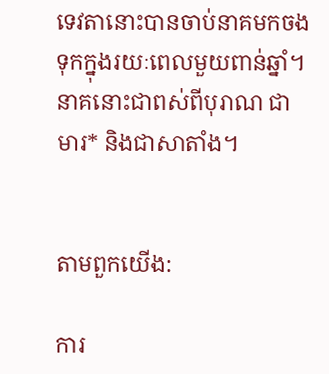ទេវតានោះបានចាប់នាគមកចងទុកក្នុងរយៈពេលមួយពាន់ឆ្នាំ។ នាគនោះជាពស់ពីបុរាណ ជាមារ* និងជាសាតាំង។


តាមពួកយើង:

ការ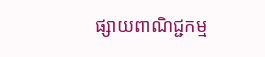ផ្សាយពាណិជ្ជកម្ម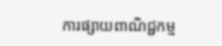ការផ្សាយពាណិជ្ជកម្ម